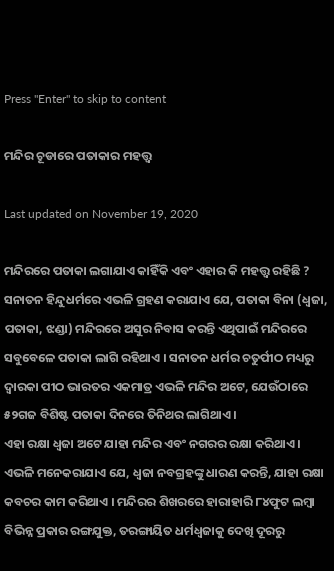Press "Enter" to skip to content

ମନ୍ଦିର ଚୂଡାରେ ପତାକାର ମହତ୍ତ୍ୱ

Last updated on November 19, 2020

ମନ୍ଦିରରେ ପତାକା ଲଗାଯାଏ କାହିଁକି ଏବଂ ଏହାର କି ମହତ୍ତ୍ୱ ରହିଛି ? ସନାତନ ହିନ୍ଦୁଧର୍ମରେ ଏଭଳି ଗ୍ରହଣ କରାଯାଏ ଯେ, ପତାକା ବିନା (ଧ୍ୱଜା, ପତାକା, ଝଣ୍ଡା) ମନ୍ଦିରରେ ଅସୁର ନିବାସ କରନ୍ତି ଏଥିପାଇଁ ମନ୍ଦିରରେ ସବୁବେଳେ ପତାକା ଲାଗି ରହିଥାଏ । ସନାତନ ଧର୍ମର ଚତୁର୍ପୀଠ ମଧ୍ୟରୁ ଦ୍ୱାରକା ପୀଠ ଭାରତର ଏକମାତ୍ର ଏଭଳି ମନ୍ଦିର ଅଟେ, ଯେଉଁଠାରେ ୫୨ଗଜ ବିଶିଷ୍ଟ ପତାକା ଦିନରେ ତିନିଥର ଲାଗିଥାଏ ।
ଏହା ରକ୍ଷା ଧ୍ୱଜା ଅଟେ ଯାହା ମନ୍ଦିର ଏବଂ ନଗରର ରକ୍ଷା କରିଥାଏ । ଏଭଳି ମନେକରାଯାଏ ଯେ, ଧ୍ୱଜା ନବଗ୍ରହଙ୍କୁ ଧାରଣ କରନ୍ତି, ଯାହା ରକ୍ଷା କବଚର କାମ କରିଥାଏ । ମନ୍ଦିରର ଶିଖରରେ ହାରାହାରି ୮୪ଫୁଟ ଲମ୍ବା ବିଭିନ୍ନ ପ୍ରକାର ରଙ୍ଗଯୁକ୍ତ, ତରଙ୍ଗାୟିତ ଧର୍ମଧ୍ୱଜାକୁ ଦେଖି ଦୂରରୁ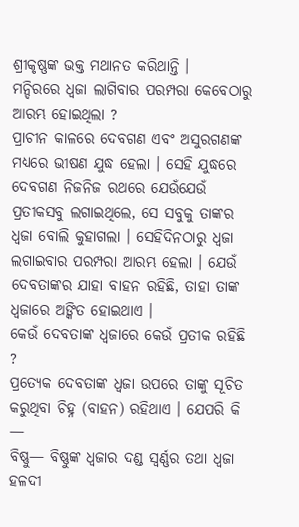ଶ୍ରୀକୃଷ୍ଣଙ୍କ ଭକ୍ତ ମଥାନତ କରିଥାନ୍ତି ।
ମନ୍ଦିରରେ ଧ୍ୱଜା ଲାଗିବାର ପରମ୍ପରା କେବେଠାରୁ ଆରମ୍ଭ ହୋଇଥିଲା ?
ପ୍ରାଚୀନ କାଳରେ ଦେବଗଣ ଏବଂ ଅସୁରଗଣଙ୍କ ମଧ୍ୟରେ ଭୀଷଣ ଯୁଦ୍ଧ ହେଲା । ସେହି ଯୁଦ୍ଧରେ ଦେବଗଣ ନିଜନିଜ ରଥରେ ଯେଉଁଯେଉଁ ପ୍ରତୀକସବୁ ଲଗାଇଥିଲେ, ସେ ସବୁକୁ ତାଙ୍କର ଧ୍ୱଜା ବୋଲି କୁହାଗଲା । ସେହିଦିନଠାରୁ ଧ୍ୱଜା ଲଗାଇବାର ପରମ୍ପରା ଆରମ୍ଭ ହେଲା । ଯେଉଁ ଦେବତାଙ୍କର ଯାହା ବାହନ ରହିଛି, ତାହା ତାଙ୍କ ଧ୍ୱଜାରେ ଅଙ୍କିତ ହୋଇଥାଏ ।
କେଉଁ ଦେବତାଙ୍କ ଧ୍ୱଜାରେ କେଉଁ ପ୍ରତୀକ ରହିଛି ?
ପ୍ରତ୍ୟେକ ଦେବତାଙ୍କ ଧ୍ୱଜା ଉପରେ ତାଙ୍କୁ ସୂଚିତ କରୁଥିବା ଚିହ୍ନ (ବାହନ) ରହିଥାଏ । ଯେପରି କି —
ବିଷ୍ଣୁ— ବିଷ୍ଣୁଙ୍କ ଧ୍ୱଜାର ଦଣ୍ଡ ସ୍ୱର୍ଣ୍ଣର ତଥା ଧ୍ୱଜା ହଳଦୀ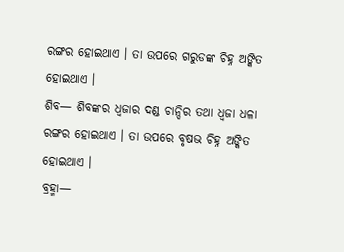ରଙ୍ଗର ହୋଇଥାଏ । ତା ଉପରେ ଗରୁଡଙ୍କ ଚିହ୍ନ ଅଙ୍କିତ ହୋଇଥାଏ ।
ଶିବ— ଶିବଙ୍କର ଧ୍ୱଜାର ଦଣ୍ଡ ଚାନ୍ଦିର ତଥା ଧ୍ୱଜା ଧଳା ରଙ୍ଗର ହୋଇଥାଏ । ତା ଉପରେ ବୃଷଭ ଚିହ୍ନ ଅଙ୍କିତ ହୋଇଥାଏ ।
ବ୍ରହ୍ମା—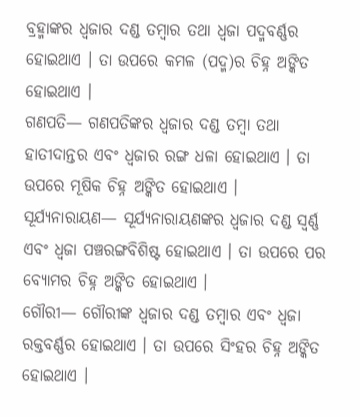ବ୍ରହ୍ମାଙ୍କର ଧ୍ୱଜାର ଦଣ୍ଡ ତମ୍ବାର ତଥା ଧ୍ୱଜା ପଦ୍ମବର୍ଣ୍ଣର ହୋଇଥାଏ । ତା ଉପରେ କମଳ (ପଦ୍ମ)ର ଚିହ୍ନ ଅଙ୍କିତ ହୋଇଥାଏ ।
ଗଣପତି— ଗଣପତିଙ୍କର ଧ୍ୱଜାର ଦଣ୍ଡ ତମ୍ବା ତଥା ହାତୀଦାନ୍ତର ଏବଂ ଧ୍ୱଜାର ରଙ୍ଗ ଧଳା ହୋଇଥାଏ । ତା ଉପରେ ମୂଷିକ ଚିହ୍ନ ଅଙ୍କିତ ହୋଇଥାଏ ।
ସୂର୍ଯ୍ୟନାରାୟଣ— ସୂର୍ଯ୍ୟନାରାୟଣଙ୍କର ଧ୍ୱଜାର ଦଣ୍ଡ ସ୍ୱର୍ଣ୍ଣ ଏବଂ ଧ୍ୱଜା ପଞ୍ଚରଙ୍ଗବିଶିଷ୍ଟ ହୋଇଥାଏ । ତା ଉପରେ ପର ବ୍ୟୋମର ଚିହ୍ନ ଅଙ୍କିତ ହୋଇଥାଏ ।
ଗୌରୀ— ଗୌରୀଙ୍କ ଧ୍ୱଜାର ଦଣ୍ଡ ତମ୍ବାର ଏବଂ ଧ୍ୱଜା ରକ୍ତବର୍ଣ୍ଣର ହୋଇଥାଏ । ତା ଉପରେ ସିଂହର ଚିହ୍ନ ଅଙ୍କିତ ହୋଇଥାଏ ।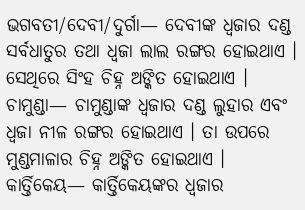ଭଗବତୀ/ଦେବୀ/ଦୁର୍ଗା— ଦେବୀଙ୍କ ଧ୍ୱଜାର ଦଣ୍ଡ ସର୍ବଧାତୁର ତଥା ଧ୍ୱଜା ଲାଲ ରଙ୍ଗର ହୋଇଥାଏ । ସେଥିରେ ସିଂହ ଚିହ୍ନ ଅଙ୍କିତ ହୋଇଥାଏ ।
ଚାମୁଣ୍ଡା— ଚାମୁଣ୍ଡାଙ୍କ ଧ୍ୱଜାର ଦଣ୍ଡ ଲୁହାର ଏବଂ ଧ୍ୱଜା ନୀଳ ରଙ୍ଗର ହୋଇଥାଏ । ତା ଉପରେ ମୁଣ୍ଡମାଳାର ଚିହ୍ନ ଅଙ୍କିତ ହୋଇଥାଏ ।
କାର୍ତ୍ତିକେୟ— କାର୍ତ୍ତିକେୟଙ୍କର ଧ୍ୱଜାର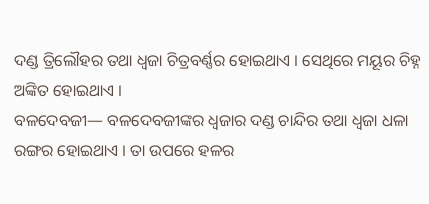ଦଣ୍ଡ ତ୍ରିଲୌହର ତଥା ଧ୍ୱଜା ଚିତ୍ରବର୍ଣ୍ଣର ହୋଇଥାଏ । ସେଥିରେ ମୟୂର ଚିହ୍ନ ଅଙ୍କିତ ହୋଇଥାଏ ।
ବଳଦେବଜୀ— ବଳଦେବଜୀଙ୍କର ଧ୍ୱଜାର ଦଣ୍ଡ ଚାନ୍ଦିର ତଥା ଧ୍ୱଜା ଧଳା ରଙ୍ଗର ହୋଇଥାଏ । ତା ଉପରେ ହଳର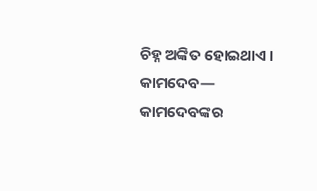ଚିହ୍ନ ଅଙ୍କିତ ହୋଇଥାଏ ।
କାମଦେବ— କାମଦେବଙ୍କର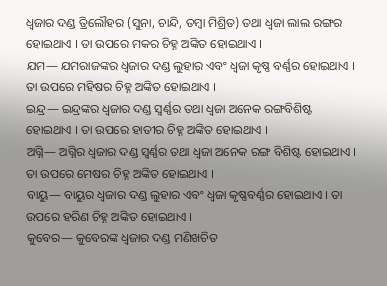ଧ୍ୱଜାର ଦଣ୍ଡ ତ୍ରିଲୌହର (ସୁନା, ଚାନ୍ଦି, ତମ୍ବା ମିଶ୍ରିତ) ତଥା ଧ୍ୱଜା ଲାଲ ରଙ୍ଗର ହୋଇଥାଏ । ତା ଉପରେ ମକର ଚିହ୍ନ ଅଙ୍କିତ ହୋଇଥାଏ ।
ଯମ— ଯମରାଜଙ୍କର ଧ୍ୱଜାର ଦଣ୍ଡ ଲୁହାର ଏବଂ ଧ୍ୱଜା କୃଷ୍ଣ ବର୍ଣ୍ଣର ହୋଇଥାଏ । ତା ଉପରେ ମହିଷର ଚିହ୍ନ ଅଙ୍କିତ ହୋଇଥାଏ ।
ଇନ୍ଦ୍ର— ଇନ୍ଦ୍ରଙ୍କର ଧ୍ୱଜାର ଦଣ୍ଡ ସ୍ୱର୍ଣ୍ଣର ତଥା ଧ୍ୱଜା ଅନେକ ରଙ୍ଗବିଶିଷ୍ଟ ହୋଇଥାଏ । ତା ଉପରେ ହାତୀର ଚିହ୍ନ ଅଙ୍କିତ ହୋଇଥାଏ ।
ଅଗ୍ନି— ଅଗ୍ନିର ଧ୍ୱଜାର ଦଣ୍ଡ ସ୍ୱର୍ଣ୍ଣର ତଥା ଧ୍ୱଜା ଅନେକ ରଙ୍ଗ ବିଶିଷ୍ଟ ହୋଇଥାଏ । ତା ଉପରେ ମେଷର ଚିହ୍ନ ଅଙ୍କିତ ହୋଇଥାଏ ।
ବାୟୁ— ବାୟୁର ଧ୍ୱଜାର ଦଣ୍ଡ ଲୁହାର ଏବଂ ଧ୍ୱଜା କୃଷ୍ଣବର୍ଣ୍ଣର ହୋଇଥାଏ । ତା ଉପରେ ହରିଣ ଚିହ୍ନ ଅଙ୍କିତ ହୋଇଥାଏ ।
କୁବେର— କୁବେରଙ୍କ ଧ୍ୱଜାର ଦଣ୍ଡ ମଣିଖଚିତ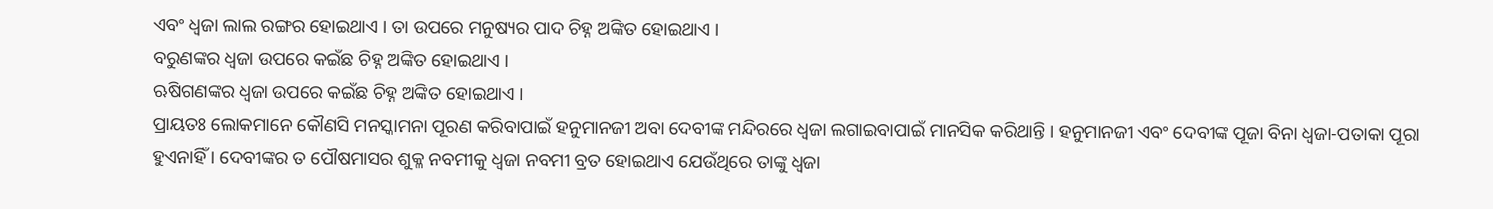ଏବଂ ଧ୍ୱଜା ଲାଲ ରଙ୍ଗର ହୋଇଥାଏ । ତା ଉପରେ ମନୁଷ୍ୟର ପାଦ ଚିହ୍ନ ଅଙ୍କିତ ହୋଇଥାଏ ।
ବରୁଣଙ୍କର ଧ୍ୱଜା ଉପରେ କଇଁଛ ଚିହ୍ନ ଅଙ୍କିତ ହୋଇଥାଏ ।
ଋଷିଗଣଙ୍କର ଧ୍ୱଜା ଉପରେ କଇଁଛ ଚିହ୍ନ ଅଙ୍କିତ ହୋଇଥାଏ ।
ପ୍ରାୟତଃ ଲୋକମାନେ କୌଣସି ମନସ୍କାମନା ପୂରଣ କରିବାପାଇଁ ହନୁମାନଜୀ ଅବା ଦେବୀଙ୍କ ମନ୍ଦିରରେ ଧ୍ୱଜା ଲଗାଇବାପାଇଁ ମାନସିକ କରିଥାନ୍ତି । ହନୁମାନଜୀ ଏବଂ ଦେବୀଙ୍କ ପୂଜା ବିନା ଧ୍ୱଜା-ପତାକା ପୂରା ହୁଏନାହିଁ । ଦେବୀଙ୍କର ତ ପୌଷମାସର ଶୁକ୍ଳ ନବମୀକୁ ଧ୍ୱଜା ନବମୀ ବ୍ରତ ହୋଇଥାଏ ଯେଉଁଥିରେ ତାଙ୍କୁ ଧ୍ୱଜା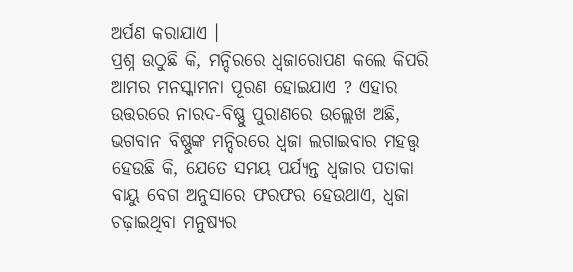ଅର୍ପଣ କରାଯାଏ ।
ପ୍ରଶ୍ନ ଉଠୁଛି କି, ମନ୍ଦିରରେ ଧ୍ୱଜାରୋପଣ କଲେ କିପରି ଆମର ମନସ୍କାମନା ପୂରଣ ହୋଇଯାଏ ? ଏହାର ଉତ୍ତରରେ ନାରଦ-ବିଷ୍ଣୁ ପୁରାଣରେ ଉଲ୍ଲେଖ ଅଛି,
ଭଗବାନ ବିଷ୍ଣୁଙ୍କ ମନ୍ଦିରରେ ଧ୍ୱଜା ଲଗାଇବାର ମହତ୍ତ୍ୱ ହେଉଛି କି, ଯେତେ ସମୟ ପର୍ଯ୍ୟନ୍ତ ଧ୍ୱଜାର ପତାକା ବାୟୁ ବେଗ ଅନୁସାରେ ଫରଫର ହେଉଥାଏ, ଧ୍ୱଜା ଚଢ଼ାଇଥିବା ମନୁଷ୍ୟର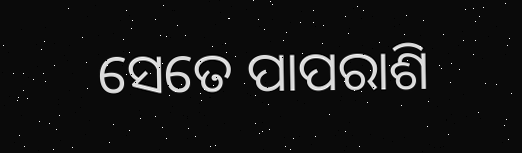ସେତେ ପାପରାଶି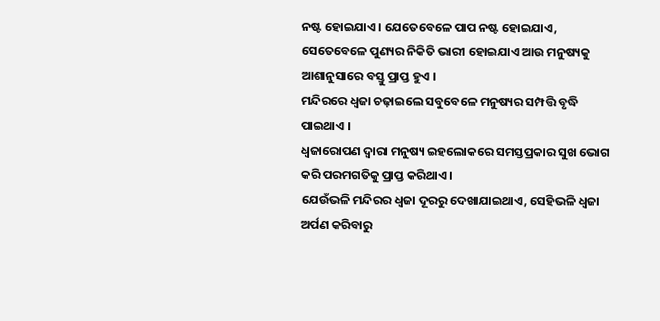ନଷ୍ଟ ହୋଇଯାଏ । ଯେତେବେଳେ ପାପ ନଷ୍ଟ ହୋଇଯାଏ, ସେତେବେଳେ ପୁଣ୍ୟର ନିକିତି ଭାରୀ ହୋଇଯାଏ ଆଉ ମନୁଷ୍ୟକୁ ଆଶାନୁସାରେ ବସ୍ତୁ ପ୍ରାପ୍ତ ହୁଏ ।
ମନ୍ଦିରରେ ଧ୍ୱଜା ଚଢ଼ାଇଲେ ସବୁବେଳେ ମନୁଷ୍ୟର ସମ୍ପତ୍ତି ବୃଦ୍ଧି ପାଇଥାଏ ।
ଧ୍ୱଜାରୋପଣ ଦ୍ୱାରା ମନୁଷ୍ୟ ଇହଲୋକରେ ସମସ୍ତପ୍ରକାର ସୁଖ ଭୋଗ କରି ପରମଗତିକୁ ପ୍ରାପ୍ତ କରିଥାଏ ।
ଯେଉଁଭଳି ମନ୍ଦିରର ଧ୍ୱଜା ଦୂରରୁ ଦେଖାଯାଇଥାଏ, ସେହିଭଳି ଧ୍ୱଜା ଅର୍ପଣ କରିବାରୁ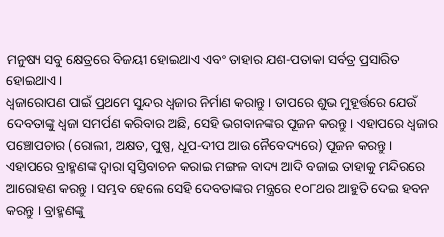ମନୁଷ୍ୟ ସବୁ କ୍ଷେତ୍ରରେ ବିଜୟୀ ହୋଇଥାଏ ଏବଂ ତାହାର ଯଶ-ପତାକା ସର୍ବତ୍ର ପ୍ରସାରିତ ହୋଇଥାଏ ।
ଧ୍ୱଜାରୋପଣ ପାଇଁ ପ୍ରଥମେ ସୁନ୍ଦର ଧ୍ୱଜାର ନିର୍ମାଣ କରାନ୍ତୁ । ତାପରେ ଶୁଭ ମୁହୂର୍ତ୍ତରେ ଯେଉଁ ଦେବତାଙ୍କୁ ଧ୍ୱଜା ସମର୍ପଣ କରିବାର ଅଛି, ସେହି ଭଗବାନଙ୍କର ପୂଜନ କରନ୍ତୁ । ଏହାପରେ ଧ୍ୱଜାର ପଞ୍ଚୋପଚାର (ରୋଲୀ, ଅକ୍ଷତ, ପୁଷ୍ପ, ଧୂପ-ଦୀପ ଆଉ ନୈବେଦ୍ୟରେ) ପୂଜନ କରନ୍ତୁ । ଏହାପରେ ବ୍ରାହ୍ମଣଙ୍କ ଦ୍ୱାରା ସ୍ୱସ୍ତିବାଚନ କରାଇ ମଙ୍ଗଳ ବାଦ୍ୟ ଆଦି ବଜାଇ ତାହାକୁ ମନ୍ଦିରରେ ଆରୋହଣ କରନ୍ତୁ । ସମ୍ଭବ ହେଲେ ସେହି ଦେବତାଙ୍କର ମନ୍ତ୍ରରେ ୧୦୮ଥର ଆହୁତି ଦେଇ ହବନ କରନ୍ତୁ । ବ୍ରାହ୍ମଣଙ୍କୁ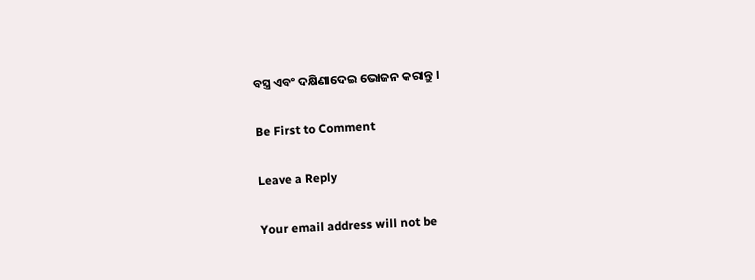ବସ୍ତ୍ର ଏବଂ ଦକ୍ଷିଣାଦେଇ ଭୋଜନ କରାନ୍ତୁ ।

Be First to Comment

Leave a Reply

Your email address will not be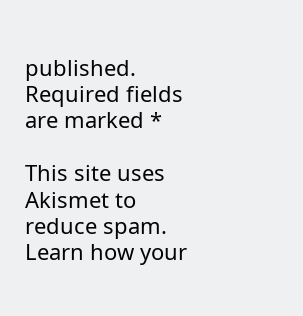published. Required fields are marked *

This site uses Akismet to reduce spam. Learn how your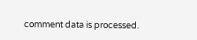comment data is processed.